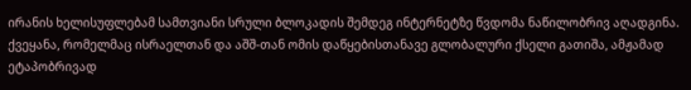ირანის ხელისუფლებამ სამთვიანი სრული ბლოკადის შემდეგ ინტერნეტზე წვდომა ნაწილობრივ აღადგინა. ქვეყანა, რომელმაც ისრაელთან და აშშ-თან ომის დაწყებისთანავე გლობალური ქსელი გათიშა, ამჟამად ეტაპობრივად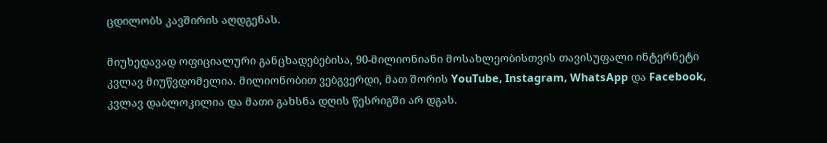ცდილობს კავშირის აღდგენას.

მიუხედავად ოფიციალური განცხადებებისა, 90-მილიონიანი მოსახლეობისთვის თავისუფალი ინტერნეტი კვლავ მიუწვდომელია. მილიონობით ვებგვერდი, მათ შორის YouTube, Instagram, WhatsApp და Facebook, კვლავ დაბლოკილია და მათი გახსნა დღის წესრიგში არ დგას.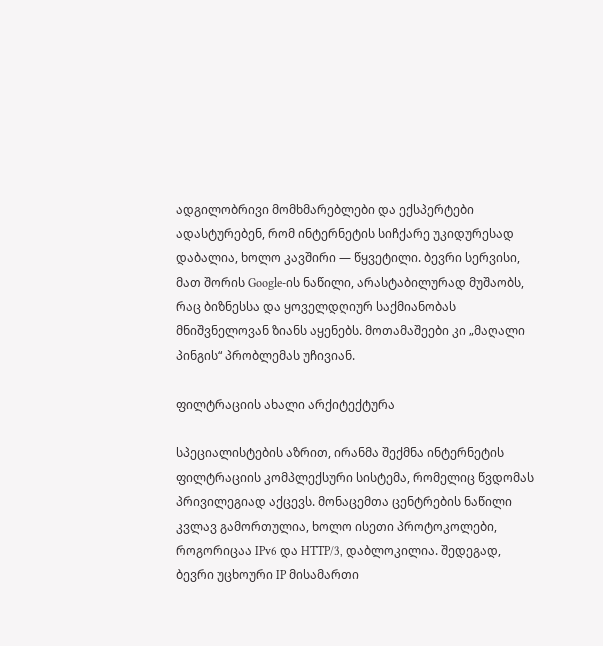ადგილობრივი მომხმარებლები და ექსპერტები ადასტურებენ, რომ ინტერნეტის სიჩქარე უკიდურესად დაბალია, ხოლო კავშირი — წყვეტილი. ბევრი სერვისი, მათ შორის Google-ის ნაწილი, არასტაბილურად მუშაობს, რაც ბიზნესსა და ყოველდღიურ საქმიანობას მნიშვნელოვან ზიანს აყენებს. მოთამაშეები კი „მაღალი პინგის“ პრობლემას უჩივიან.

ფილტრაციის ახალი არქიტექტურა

სპეციალისტების აზრით, ირანმა შექმნა ინტერნეტის ფილტრაციის კომპლექსური სისტემა, რომელიც წვდომას პრივილეგიად აქცევს. მონაცემთა ცენტრების ნაწილი კვლავ გამორთულია, ხოლო ისეთი პროტოკოლები, როგორიცაა IPv6 და HTTP/3, დაბლოკილია. შედეგად, ბევრი უცხოური IP მისამართი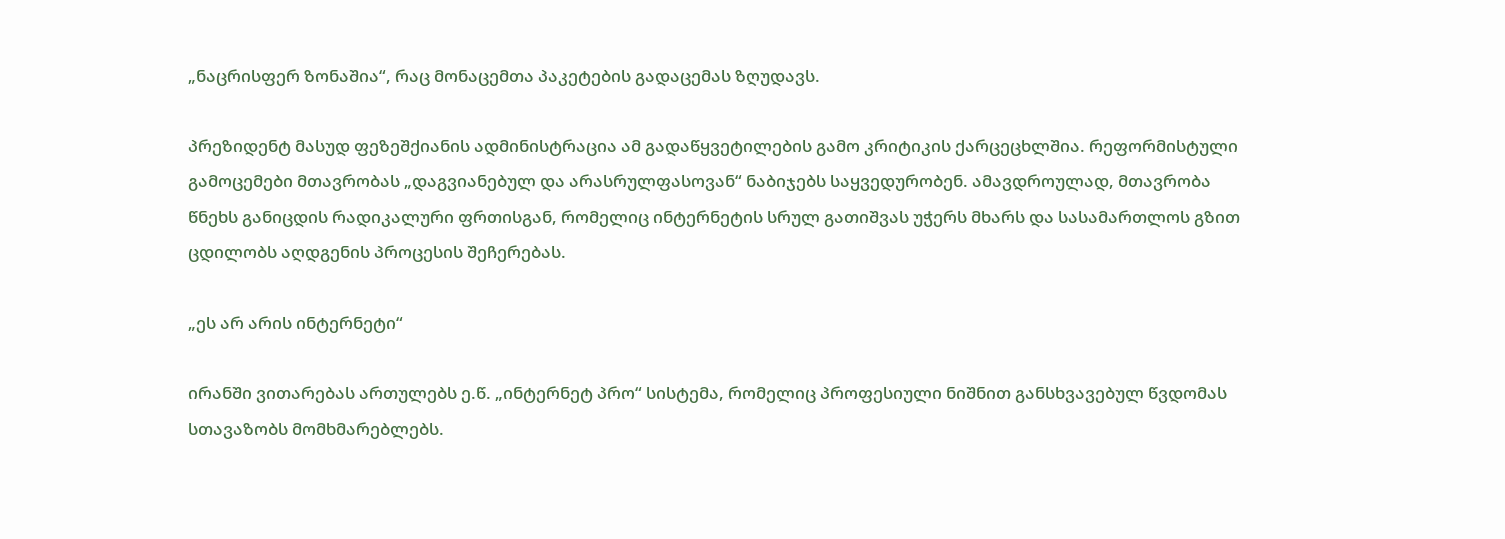„ნაცრისფერ ზონაშია“, რაც მონაცემთა პაკეტების გადაცემას ზღუდავს.

პრეზიდენტ მასუდ ფეზეშქიანის ადმინისტრაცია ამ გადაწყვეტილების გამო კრიტიკის ქარცეცხლშია. რეფორმისტული გამოცემები მთავრობას „დაგვიანებულ და არასრულფასოვან“ ნაბიჯებს საყვედურობენ. ამავდროულად, მთავრობა წნეხს განიცდის რადიკალური ფრთისგან, რომელიც ინტერნეტის სრულ გათიშვას უჭერს მხარს და სასამართლოს გზით ცდილობს აღდგენის პროცესის შეჩერებას.

„ეს არ არის ინტერნეტი“

ირანში ვითარებას ართულებს ე.წ. „ინტერნეტ პრო“ სისტემა, რომელიც პროფესიული ნიშნით განსხვავებულ წვდომას სთავაზობს მომხმარებლებს.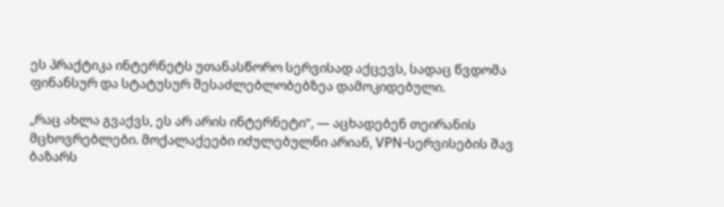ეს პრაქტიკა ინტერნეტს უთანასწორო სერვისად აქცევს, სადაც წვდომა ფინანსურ და სტატუსურ შესაძლებლობებზეა დამოკიდებული.

„რაც ახლა გვაქვს, ეს არ არის ინტერნეტი“, — აცხადებენ თეირანის მცხოვრებლები. მოქალაქეები იძულებულნი არიან, VPN-სერვისების შავ ბაზარს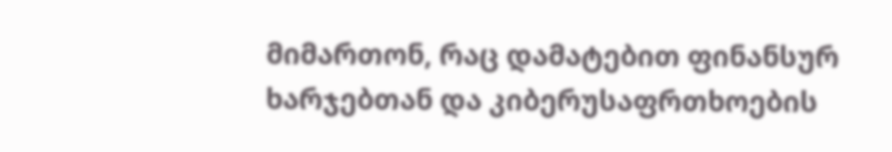მიმართონ, რაც დამატებით ფინანსურ ხარჯებთან და კიბერუსაფრთხოების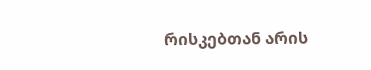რისკებთან არის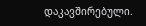დაკავშირებული.